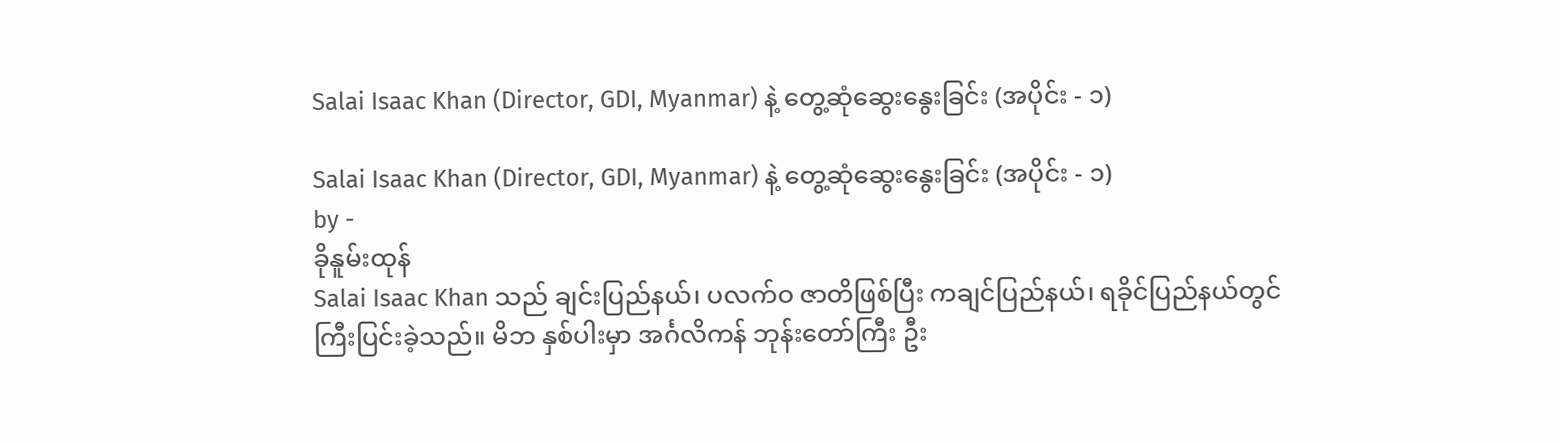Salai Isaac Khan (Director, GDI, Myanmar) နဲ့ တွေ့ဆုံဆွေးနွေးခြင်း (အပိုင်း - ၁)

Salai Isaac Khan (Director, GDI, Myanmar) နဲ့ တွေ့ဆုံဆွေးနွေးခြင်း (အပိုင်း - ၁)
by -
ခိုနူမ်းထုန်
Salai Isaac Khan သည် ချင်းပြည်နယ်၊ ပလက်ဝ ဇာတိဖြစ်ပြီး ကချင်ပြည်နယ်၊ ရခိုင်ပြည်နယ်တွင် ကြီးပြင်းခဲ့သည်။ မိဘ နှစ်ပါးမှာ အင်္ဂလိကန် ဘုန်းတော်ကြီး ဦး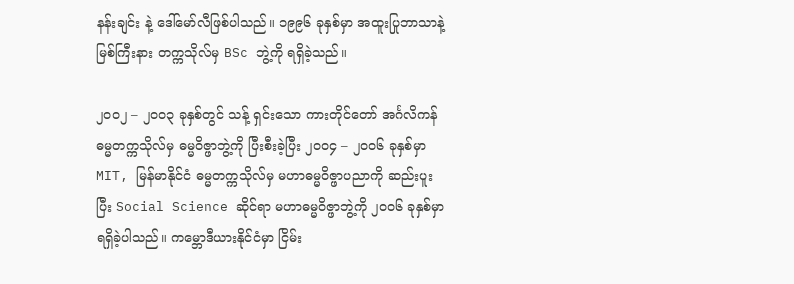နန်းချင်း နဲ့ ဒေါ်မော်လီဖြစ်ပါသည်။ ၁၉၉၆ ခုနှစ်မှာ အထူးပြုဘာသာနဲ့ မြစ်ကြီးနား တက္ကသိုလ်မှ BSc ဘွဲ့ကို ရရှိခဲ့သည်။

၂ဝဝ၂ – ၂ဝဝ၃ ခုနှစ်တွင် သန့် ရှင်းသော ကားတိုင်တော် အင်္ဂလိကန် ဓမ္မတက္ကသိုလ်မှ ဓမ္မဝိဇ္ဖာဘွဲ့ကို ပြီးစီးခဲ့ပြီး ၂ဝဝ၄ – ၂ဝဝ၆ ခုနှစ်မှာ MIT, မြန်မာနိုင်ငံ ဓမ္မတက္ကသိုလ်မှ မဟာဓမ္မဝိဇ္ဖာပညာကို ဆည်းပူး ပြီး Social Science ဆိုင်ရာ မဟာဓမ္မဝိဇ္ဖာဘွဲ့ကို ၂ဝဝ၆ ခုနှစ်မှာ ရရှိခဲ့ပါသည်။ ကမ္ဘောဒီယားနိုင်ငံမှာ ငြိမ်း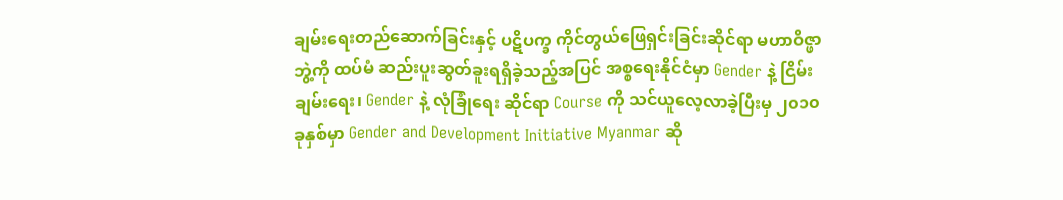ချမ်းရေးတည်ဆောက်ခြင်းနှင့် ပဋိပက္ခ ကိုင်တွယ်ဖြေရှင်းခြင်းဆိုင်ရာ မဟာဝိဇ္ဖာဘွဲ့ကို ထပ်မံ ဆည်းပူးဆွတ်ခူးရရှိခဲ့သည့်အပြင် အစ္စရေးနိုင်ငံမှာ Gender နဲ့ ငြိမ်းချမ်းရေး၊ Gender နဲ့ လုံခြုံရေး ဆိုင်ရာ Course ကို သင်ယူလေ့လာခဲ့ပြီးမှ ၂၀၁၀ ခုနှစ်မှာ Gender and Development Initiative Myanmar ဆို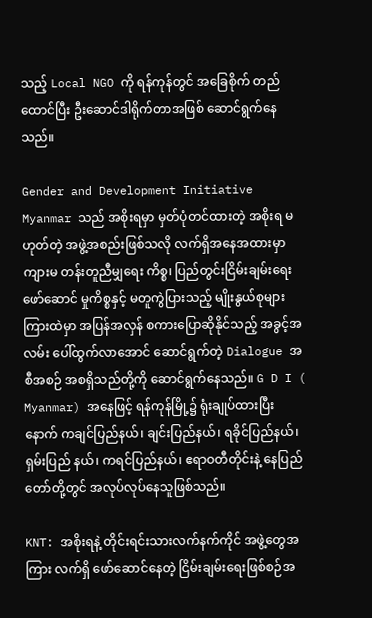သည့် Local NGO ကို ရန်ကုန်တွင် အခြေစိုက် တည်ထောင်ပြီး ဦးဆောင်ဒါရိုက်တာအဖြစ် ဆောင်ရွက်နေသည်။

Gender and Development Initiative Myanmar သည် အစိုးရမှာ မှတ်ပုံတင်ထားတဲ့ အစိုးရ မဟုတ်တဲ့ အဖွဲ့အစည်းဖြစ်သလို လက်ရှိအနေအထားမှာ ကျားမ တန်းတူညီမျှရေး ကိစ္စ၊ ပြည်တွင်းငြိမ်းချမ်းရေး ဖော်ဆောင် မှုကိစ္စနှင့် မတူကွဲပြားသည့် မျိုးနွယ်စုများ ကြားထဲမှာ အပြန်အလှန် စကားပြောဆိုနိုင်သည့် အခွင့်အလမ်း ပေါ်ထွက်လာအောင် ဆောင်ရွက်တဲ့ Dialogue အစီအစဉ် အစရှိသည်တို့ကို ဆောင်ရွက်နေသည်။ G D I ( Myanmar) အနေဖြင့် ရန်ကုန်မြို့၌ ရုံးချုပ်ထားပြီးနောက် ကချင်ပြည်နယ်၊ ချင်းပြည်နယ်၊ ရခိုင်ပြည်နယ်၊ ရှမ်းပြည် နယ်၊ ကရင်ပြည်နယ်၊ ဧရာဝတီတိုင်းနဲ့ နေပြည်တော်တို့တွင် အလုပ်လုပ်နေသူဖြစ်သည်။

KNT: အစိုးရနဲ့ တိုင်းရင်းသားလက်နက်ကိုင် အဖွဲ့တွေအကြား လက်ရှိ ဖော်ဆောင်နေတဲ့ ငြိမ်းချမ်းရေးဖြစ်စဉ်အ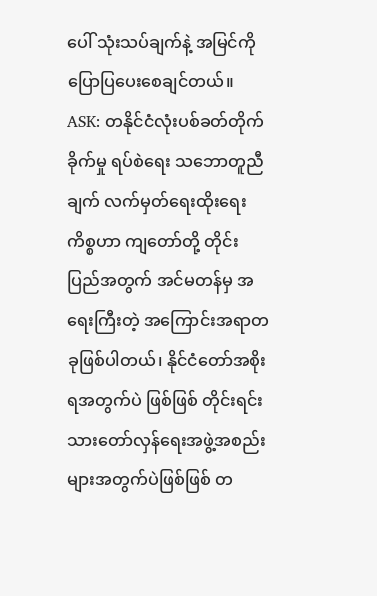ပေါ် သုံးသပ်ချက်နဲ့ အမြင်ကို ပြောပြပေးစေချင်တယ်။
ASK: တနိုင်ငံလုံးပစ်ခတ်တိုက်ခိုက်မှု ရပ်စဲရေး သဘောတူညီချက် လက်မှတ်ရေးထိုးရေးကိစ္စဟာ ကျတော်တို့ တိုင်းပြည်အတွက် အင်မတန်မှ အရေးကြီးတဲ့ အကြောင်းအရာတခုဖြစ်ပါတယ်၊ နိုင်ငံတော်အစိုးရအတွက်ပဲ ဖြစ်ဖြစ် တိုင်းရင်းသားတော်လှန်ရေးအဖွဲ့အစည်းများအတွက်ပဲဖြစ်ဖြစ် တ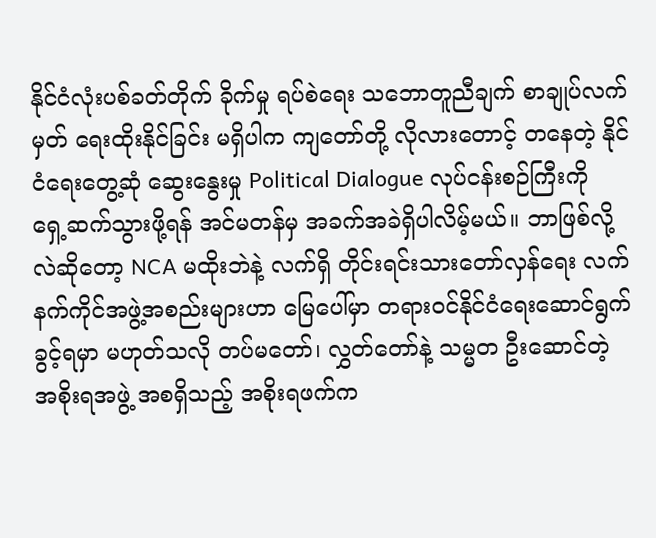နိုင်ငံလုံးပစ်ခတ်တိုက် ခိုက်မှု ရပ်စဲရေး သဘောတူညီချက် စာချုပ်လက်မှတ် ရေးထိုးနိုင်ခြင်း မရှိပါက ကျတော်တို့ လိုလားတောင့် တနေတဲ့ နိုင်ငံရေးတွေ့ဆုံ ဆွေးနွေးမှု Political Dialogue လုပ်ငန်းစဉ်ကြီးကို ရှေ့ဆက်သွားဖို့ရန် အင်မတန်မှ အခက်အခဲရှိပါလိမ့်မယ်။ ဘာဖြစ်လို့လဲဆိုတော့ NCA မထိုးဘဲနဲ့ လက်ရှိ တိုင်းရင်းသားတော်လှန်ရေး လက်နက်ကိုင်အဖွဲ့အစည်းများဟာ မြေပေါ်မှာ တရားဝင်နိုင်ငံရေးဆောင်ရွက်ခွင့်ရမှာ မဟုတ်သလို တပ်မတော်၊ လွှတ်တော်နဲ့ သမ္မတ ဦးဆောင်တဲ့ အစိုးရအဖွဲ့ အစရှိသည့် အစိုးရဖက်က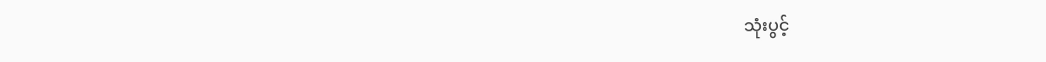သုံးပွင့်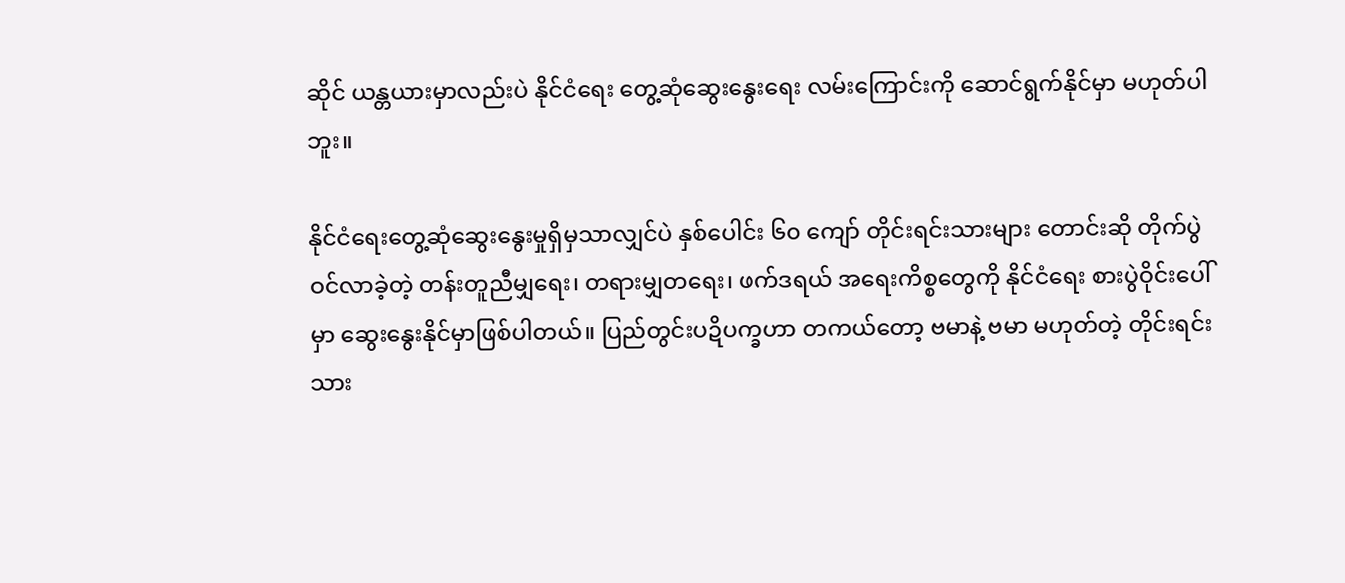ဆိုင် ယန္တယားမှာလည်းပဲ နိုင်ငံရေး တွေ့ဆုံဆွေးနွေးရေး လမ်းကြောင်းကို ဆောင်ရွက်နိုင်မှာ မဟုတ်ပါဘူး။

နိုင်ငံရေးတွေ့ဆုံဆွေးနွေးမှုရှိမှသာလျှင်ပဲ နှစ်ပေါင်း ၆၀ ကျော် တိုင်းရင်းသားများ တောင်းဆို တိုက်ပွဲဝင်လာခဲ့တဲ့ တန်းတူညီမျှရေး၊ တရားမျှတရေး၊ ဖက်ဒရယ် အရေးကိစ္စတွေကို နိုင်ငံရေး စားပွဲဝိုင်းပေါ်မှာ ဆွေးနွေးနိုင်မှာဖြစ်ပါတယ်။ ပြည်တွင်းပဍိပက္ခဟာ တကယ်တော့ ဗမာနဲ့ ဗမာ မဟုတ်တဲ့ တိုင်းရင်းသား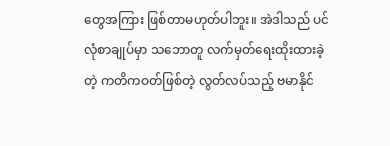တွေအကြား ဖြစ်တာမဟုတ်ပါဘူး။ အဲဒါသည် ပင်လုံစာချုပ်မှာ သဘောတူ လက်မှတ်ရေးထိုးထားခဲ့တဲ့ ကတိကဝတ်ဖြစ်တဲ့ လွတ်လပ်သည့် ဗမာနိုင်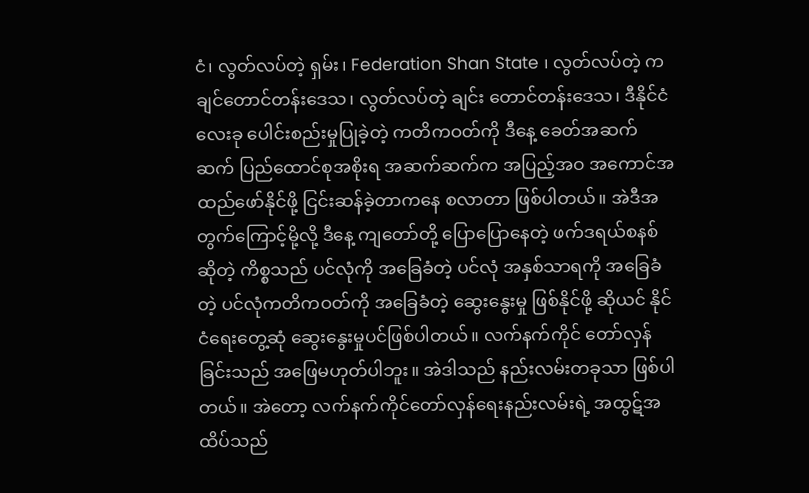ငံ၊ လွတ်လပ်တဲ့ ရှမ်း၊ Federation Shan State ၊ လွတ်လပ်တဲ့ ကချင်တောင်တန်းဒေသ၊ လွတ်လပ်တဲ့ ချင်း တောင်တန်းဒေသ၊ ဒီနိုင်ငံ လေးခု ပေါင်းစည်းမှုပြုခဲ့တဲ့ ကတိကဝတ်ကို ဒီနေ့ ခေတ်အဆက်ဆက် ပြည်ထောင်စုအစိုးရ အဆက်ဆက်က အပြည့်အဝ အကောင်အထည်ဖော်နိုင်ဖို့ ငြင်းဆန်ခဲ့တာကနေ စလာတာ ဖြစ်ပါတယ်။ အဲဒီအတွက်ကြောင့်မို့လို့ ဒီနေ့ ကျတော်တို့ ပြောပြောနေတဲ့ ဖက်ဒရယ်စနစ် ဆိုတဲ့ ကိစ္စသည် ပင်လုံကို အခြေခံတဲ့ ပင်လုံ အနှစ်သာရကို အခြေခံတဲ့ ပင်လုံကတိကဝတ်ကို အခြေခံတဲ့ ဆွေးနွေးမှု ဖြစ်နိုင်ဖို့ ဆိုယင် နိုင်ငံရေးတွေ့ဆုံ ဆွေးနွေးမှုပင်ဖြစ်ပါတယ်။ လက်နက်ကိုင် တော်လှန်ခြင်းသည် အဖြေမဟုတ်ပါဘူး။ အဲဒါသည် နည်းလမ်းတခုသာ ဖြစ်ပါတယ်။ အဲတော့ လက်နက်ကိုင်တော်လှန်ရေးနည်းလမ်းရဲ့ အထွဋ်အထိပ်သည်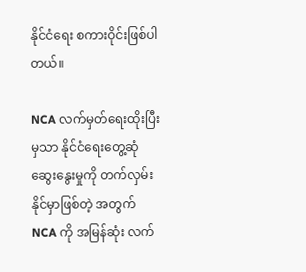နိုင်ငံရေး စကားဝိုင်းဖြစ်ပါတယ်။

NCA လက်မှတ်ရေးထိုးပြီးမှသာ နိုင်ငံရေးတွေ့ဆုံဆွေးနွေးမှုကို တက်လှမ်းနိုင်မှာဖြစ်တဲ့ အတွက် NCA ကို အမြန်ဆုံး လက်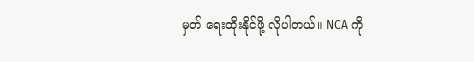မှတ် ရေးထိုးနိုင်ဖို့ လိုပါတယ်။ NCA ကို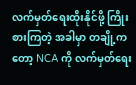လက်မှတ်ရေးထိုးနိုင်ဖို့ ကြိုးစားကြတဲ့ အခါမှာ တချို့ကတော့ NCA ကို လက်မှတ်ရေး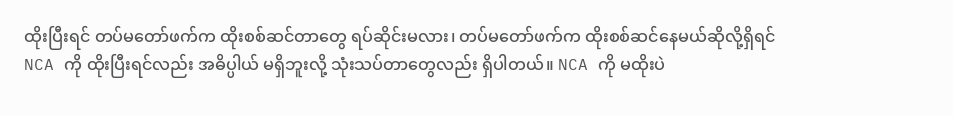ထိုးပြီးရင် တပ်မတော်ဖက်က ထိုးစစ်ဆင်တာတွေ ရပ်ဆိုင်းမလား၊ တပ်မတော်ဖက်က ထိုးစစ်ဆင်နေမယ်ဆိုလို့ရှိရင် NCA ကို ထိုးပြီးရင်လည်း အဓိပ္ပါယ် မရှိဘူးလို့ သုံးသပ်တာတွေလည်း ရှိပါတယ်။ NCA ကို မထိုးပဲ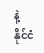နဲ့ နိုင်ငံ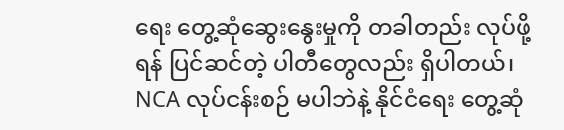ရေး တွေ့ဆုံဆွေးနွေးမှုကို တခါတည်း လုပ်ဖို့ရန် ပြင်ဆင်တဲ့ ပါတီတွေလည်း ရှိပါတယ်၊ NCA လုပ်ငန်းစဉ် မပါဘဲနဲ့ နိုင်ငံရေး တွေ့ဆုံ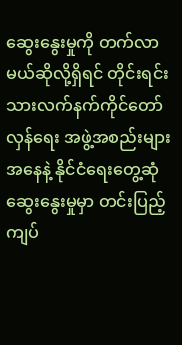ဆွေးနွေးမှုကို တက်လာမယ်ဆိုလို့ရှိရင် တိုင်းရင်းသားလက်နက်ကိုင်တော်လှန်ရေး အဖွဲ့အစည်းများအနေနဲ့ နိုင်ငံရေးတွေ့ဆုံ ဆွေးနွေးမှုမှာ တင်းပြည့် ကျပ်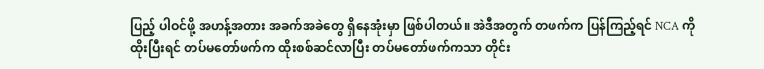ပြည့် ပါဝင်ဖို့ အဟန့်အတား အခက်အခဲတွေ ရှိနေအုံးမှာ ဖြစ်ပါတယ်။ အဲဒီအတွက် တဖက်က ပြန်ကြည့်ရင် NCA ကို ထိုးပြီးရင် တပ်မတော်ဖက်က ထိုးစစ်ဆင်လာပြီး တပ်မတော်ဖက်ကသာ တိုင်း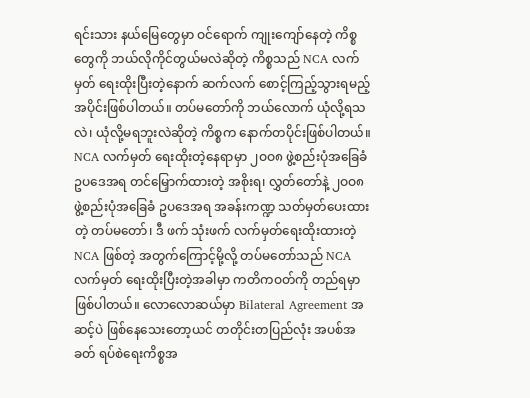ရင်းသား နယ်မြေတွေမှာ ဝင်ရောက် ကျုးကျော်နေတဲ့ ကိစ္စတွေကို ဘယ်လိုကိုင်တွယ်မလဲဆိုတဲ့ ကိစ္စသည် NCA လက်မှတ် ရေးထိုးပြီးတဲ့နောက် ဆက်လက် စောင့်ကြည့်သွားရမည့် အပိုင်းဖြစ်ပါတယ်။ တပ်မတော်ကို ဘယ်လောက် ယုံလို့ရသလဲ၊ ယုံလို့မရဘူးလဲဆိုတဲ့ ကိစ္စက နောက်တပိုင်းဖြစ်ပါတယ်။ NCA လက်မှတ် ရေးထိုးတဲ့နေရာမှာ ၂ဝဝ၈ ဖွဲ့စည်းပုံအခြေခံဥပဒေအရ တင်မြှောက်ထားတဲ့ အစိုးရ၊ လွှတ်တော်နဲ့ ၂ဝဝ၈ ဖွဲ့စည်းပုံအခြေခံ ဥပဒေအရ အခန်းကဏ္ဍ သတ်မှတ်ပေးထားတဲ့ တပ်မတော်၊ ဒီ ဖက် သုံးဖက် လက်မှတ်ရေးထိုးထားတဲ့ NCA ဖြစ်တဲ့ အတွက်ကြောင့်မို့လို့ တပ်မတော်သည် NCA လက်မှတ် ရေးထိုးပြီးတဲ့အခါမှာ ကတိကဝတ်ကို တည်ရမှာ ဖြစ်ပါတယ်။ လောလောဆယ်မှာ Bilateral Agreement အဆင့်ပဲ ဖြစ်နေသေးတော့ယင် တတိုင်းတပြည်လုံး အပစ်အခတ် ရပ်စဲရေးကိစ္စအ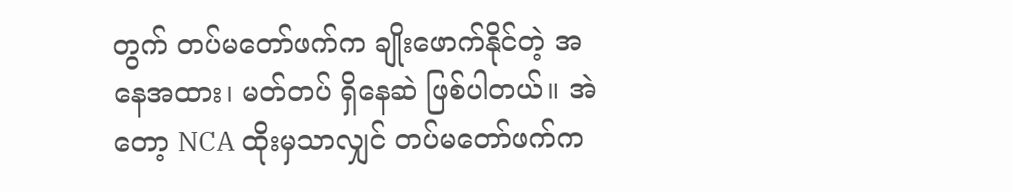တွက် တပ်မတော်ဖက်က ချိုးဖောက်နိုင်တဲ့ အနေအထား၊ မတ်တပ် ရှိနေဆဲ ဖြစ်ပါတယ်။ အဲတော့ NCA ထိုးမှသာလျှင် တပ်မတော်ဖက်က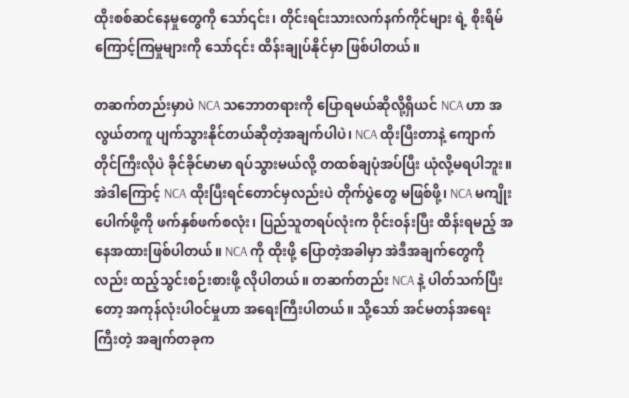ထိုးစစ်ဆင်နေမှုတွေကို သော်၎င်း၊ တိုင်းရင်းသားလက်နက်ကိုင်များ ရဲ့ စိုးရိမ်ကြောင့်ကြမှုများကို သော်၎င်း ထိန်းချုပ်နိုင်မှာ ဖြစ်ပါတယ်။

တဆက်တည်းမှာပဲ NCA သဘောတရားကို ပြောရမယ်ဆိုလို့ရှိယင် NCA ဟာ အလွယ်တကူ ပျက်သွားနိုင်တယ်ဆိုတဲ့အချက်ပါပဲ၊ NCA ထိုးပြီးတာနဲ့ ကျောက်တိုင်ကြီးလိုပဲ ခိုင်ခိုင်မာမာ ရပ်သွားမယ်လို့ တထစ်ချပုံအပ်ပြီး ယုံလို့မရပါဘူး။ အဲဒါကြောင့် NCA ထိုးပြီးရင်တောင်မှလည်းပဲ တိုက်ပွဲတွေ မဖြစ်ဖို့၊ NCA မကျိုးပေါက်ဖို့ကို ဖက်နှစ်ဖက်စလုံး၊ ပြည်သူတရပ်လုံးက ဝိုင်းဝန်းပြီး ထိန်းရမည့် အနေအထားဖြစ်ပါတယ်။ NCA ကို ထိုးဖို့ ပြောတဲ့အခါမှာ အဲဒီအချက်တွေကိုလည်း ထည့်သွင်းစဉ်းစားဖို့ လိုပါတယ်။ တဆက်တည်း NCA နဲ့ ပါတ်သက်ပြီးတော့ အကုန်လုံးပါဝင်မှုဟာ အရေးကြီးပါတယ်။ သို့သော် အင်မတန်အရေးကြီးတဲ့ အချက်တခုက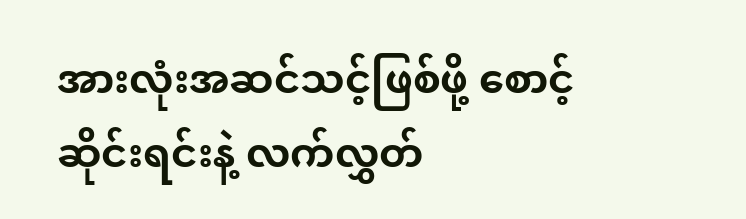အားလုံးအဆင်သင့်ဖြစ်ဖို့ စောင့်ဆိုင်းရင်းနဲ့ လက်လွှတ်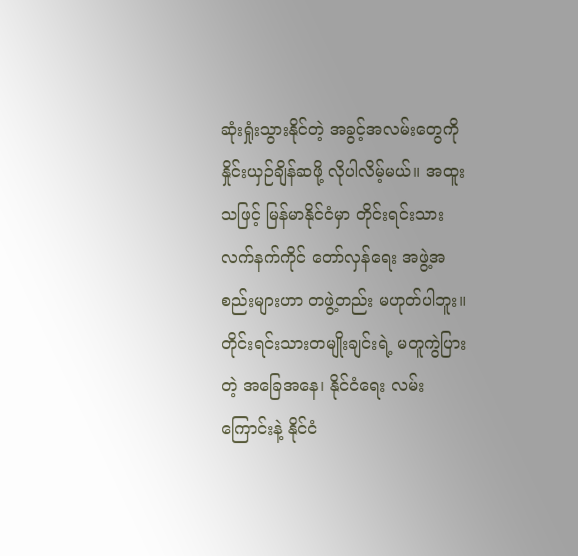ဆုံးရှုံးသွားနိုင်တဲ့ အခွင့်အလမ်းတွေကို နှိုင်းယှဉ်ချိန်ဆဖို့ လိုပါလိမ့်မယ်။ အထူးသဖြင့် မြန်မာနိုင်ငံမှာ တိုင်းရင်းသား လက်နက်ကိုင် တော်လှန်ရေး အဖွဲ့အစည်းများဟာ တဖွဲ့တည်း မဟုတ်ပါဘူး။ တိုင်းရင်းသားတမျိုးချင်းရဲ့ မတူကွဲပြားတဲ့ အခြေအနေ၊ နိုင်ငံရေး လမ်းကြောင်းနဲ့ နိုင်ငံ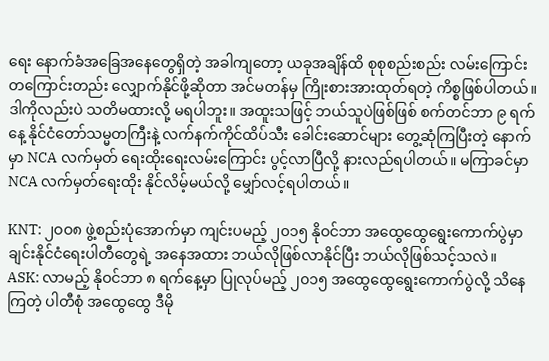ရေး နောက်ခံအခြေအနေတွေရှိတဲ့ အခါကျတော့ ယခုအချိန်ထိ စုစုစည်းစည်း လမ်းကြောင်းတကြောင်းတည်း လျှောက်နိုင်ဖို့ဆိုတာ အင်မတန်မှ ကြိုးစားအားထုတ်ရတဲ့ ကိစ္စဖြစ်ပါတယ်။ ဒါကိုလည်းပဲ သတိမထားလို့ မရပါဘူး။ အထူးသဖြင့် ဘယ်သူပဲဖြစ်ဖြစ် စက်တင်ဘာ ၉ ရက်နေ့ နိုင်ငံတော်သမ္မတကြီးနဲ့ လက်နက်ကိုင်ထိပ်သီး ခေါင်းဆောင်များ တွေ့ဆုံကြပြီးတဲ့ နောက်မှာ NCA လက်မှတ် ရေးထိုးရေးလမ်းကြောင်း ပွင့်လာပြီလို့ နားလည်ရပါတယ်။ မကြာခင်မှာ NCA လက်မှတ်ရေးထိုး နိုင်လိမ့်မယ်လို့ မျှော်လင့်ရပါတယ်။

KNT: ၂ဝဝ၈ ဖွဲ့စည်းပုံအောက်မှာ ကျင်းပမည့် ၂၀၁၅ နိုဝင်ဘာ အထွေထွေရွေးကောက်ပွဲမှာ ချင်းနိုင်ငံရေးပါတီတွေရဲ့ အနေအထား ဘယ်လိုဖြစ်လာနိုင်ပြီး ဘယ်လိုဖြစ်သင့်သလဲ။
ASK: လာမည့် နိုဝင်ဘာ ၈ ရက်နေ့မှာ ပြုလုပ်မည့် ၂၀၁၅ အထွေထွေရွေးကောက်ပွဲလို့ သိနေကြတဲ့ ပါတီစုံ အထွေထွေ ဒီမို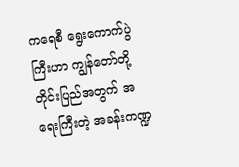ကရေစီ ရွေးကောက်ပွဲကြီးဟာ ကျွန်တော်တို့တိုင်းပြည်အတွက် အရေးကြီးတဲ့ အခန်းကဏ္ဍ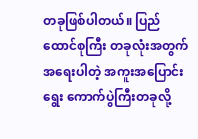တခုဖြစ်ပါတယ်။ ပြည်ထောင်စုကြီး တခုလုံးအတွက် အရေးပါတဲ့ အကူးအပြောင်းရွေး ကောက်ပွဲကြီးတခုလို့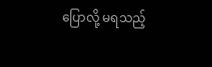ပြောလို့ မရသည့်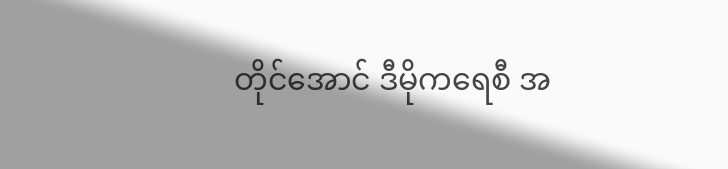တိုင်အောင် ဒီမိုကရေစီ အ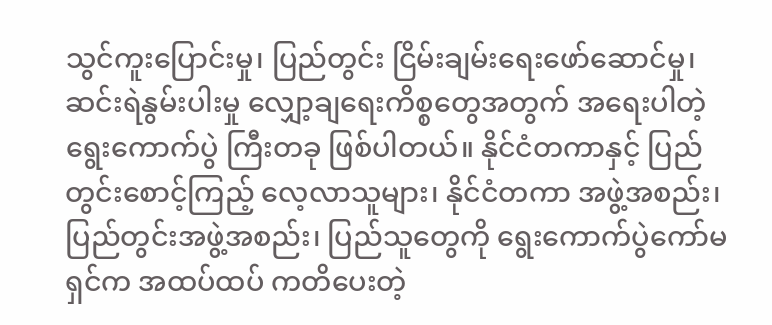သွင်ကူးပြောင်းမှု၊ ပြည်တွင်း ငြိမ်းချမ်းရေးဖော်ဆောင်မှု၊ ဆင်းရဲနွမ်းပါးမှု လျှော့ချရေးကိစ္စတွေအတွက် အရေးပါတဲ့ ရွေးကောက်ပွဲ ကြီးတခု ဖြစ်ပါတယ်။ နိုင်ငံတကာနှင့် ပြည်တွင်းစောင့်ကြည့် လေ့လာသူများ၊ နိုင်ငံတကာ အဖွဲ့အစည်း၊ ပြည်တွင်းအဖွဲ့အစည်း၊ ပြည်သူတွေကို ရွေးကောက်ပွဲကော်မရှင်က အထပ်ထပ် ကတိပေးတဲ့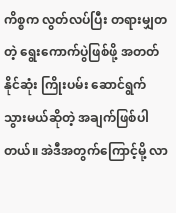ကိစ္စက လွတ်လပ်ပြီး တရားမျှတတဲ့ ရွေးကောက်ပွဲဖြစ်ဖို့ အတတ်နိုင်ဆုံး ကြိုးပမ်း ဆောင်ရွက်သွားမယ်ဆိုတဲ့ အချက်ဖြစ်ပါတယ်။ အဲဒီအတွက်ကြောင့်မို့ လာ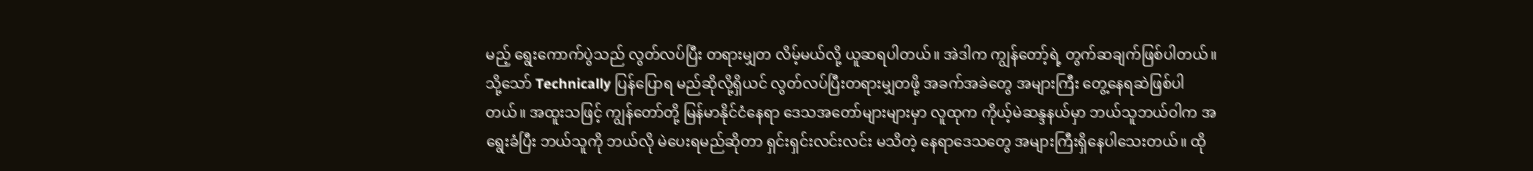မည့် ရွေးကောက်ပွဲသည် လွတ်လပ်ပြီး တရားမျှတ လိမ့်မယ်လို့ ယူဆရပါတယ်။ အဲဒါက ကျွန်တော့်ရဲ့ တွက်ဆချက်ဖြစ်ပါတယ်။ သို့သော် Technically ပြန်ပြောရ မည်ဆိုလို့ရှိယင် လွတ်လပ်ပြီးတရားမျှတဖို့ အခက်အခဲတွေ အများကြီး တွေ့နေရဆဲဖြစ်ပါတယ်။ အထူးသဖြင့် ကျွန်တော်တို့ မြန်မာနိုင်ငံနေရာ ဒေသအတော်များများမှာ လူထုက ကိုယ့်မဲဆန္ဒနယ်မှာ ဘယ်သူဘယ်ဝါက အရွေးခံပြီး ဘယ်သူကို ဘယ်လို မဲပေးရမည်ဆိုတာ ရှင်းရှင်းလင်းလင်း မသိတဲ့ နေရာဒေသတွေ အများကြီးရှိနေပါသေးတယ်။ ထို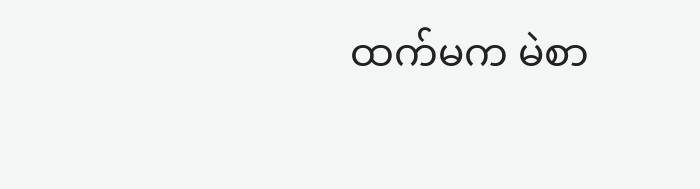ထက်မက မဲစာ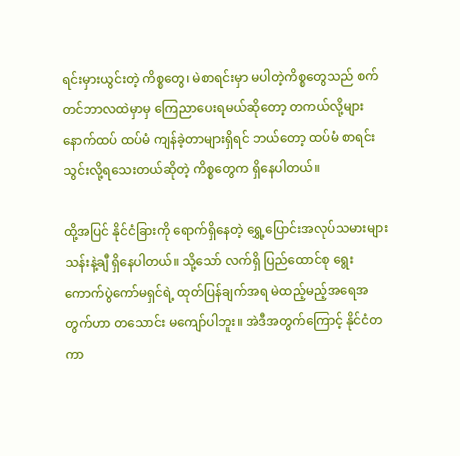ရင်းမှားယွင်းတဲ့ ကိစ္စတွေ၊ မဲစာရင်းမှာ မပါတဲ့ကိစ္စတွေသည် စက်တင်ဘာလထဲမှာမှ ကြေညာပေးရမယ်ဆိုတော့ တကယ်လို့များ နောက်ထပ် ထပ်မံ ကျန်ခဲ့တာများရှိရင် ဘယ်တော့ ထပ်မံ စာရင်းသွင်းလို့ရသေးတယ်ဆိုတဲ့ ကိစ္စတွေက ရှိနေပါတယ်။

ထို့အပြင် နိုင်ငံခြားကို ရောက်ရှိနေတဲ့ ရွှေ့ပြောင်းအလုပ်သမားများ သန်းနဲ့ချီ ရှိနေပါတယ်။ သို့သော် လက်ရှိ ပြည်ထောင်စု ရွေးကောက်ပွဲကော်မရှင်ရဲ့ ထုတ်ပြန်ချက်အရ မဲထည့်မည့်အရေအတွက်ဟာ တသောင်း မကျော်ပါဘူး။ အဲဒီအတွက်ကြောင့် နိုင်ငံတကာ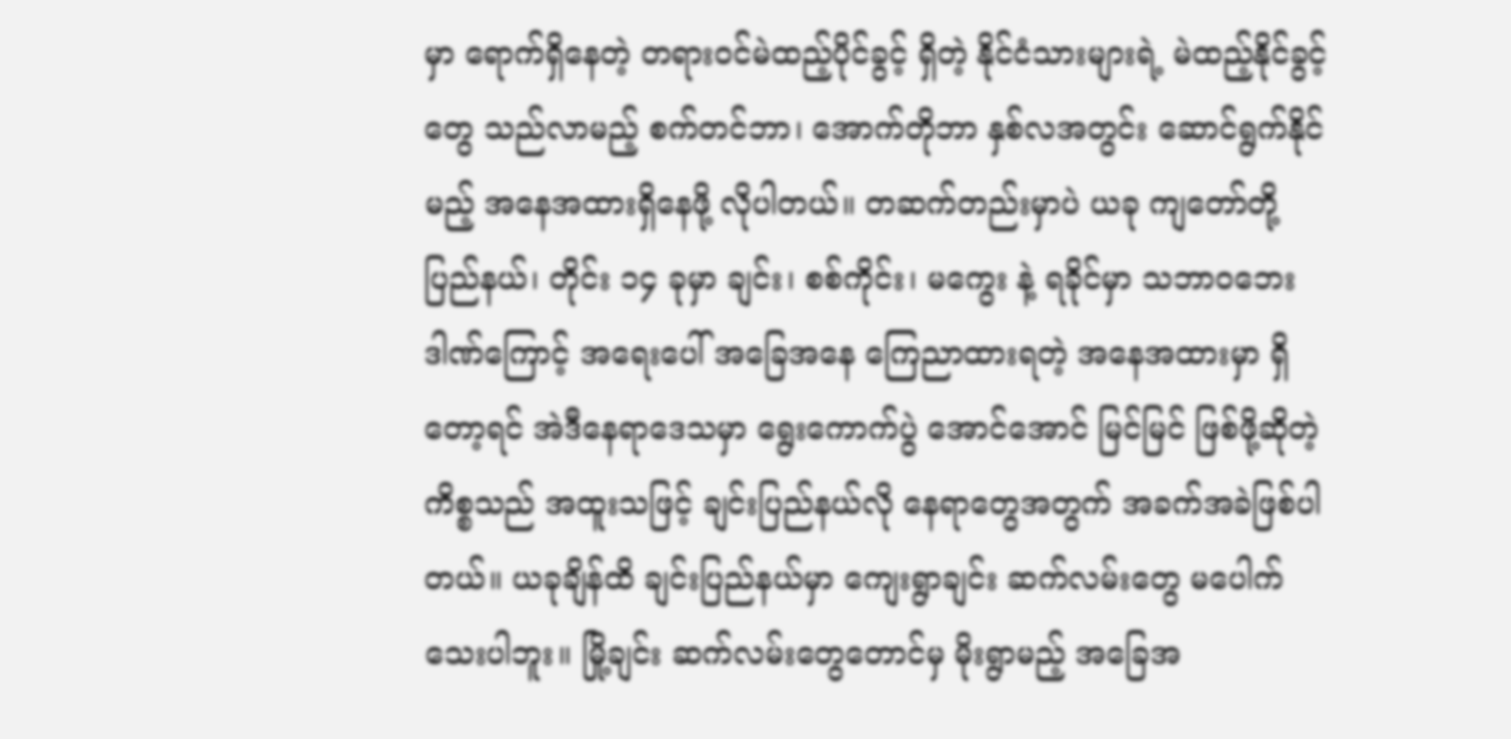မှာ ရောက်ရှိနေတဲ့ တရားဝင်မဲထည့်ပိုင်ခွင့် ရှိတဲ့ နိုင်ငံသားများရဲ့ မဲထည့်နိုင်ခွင့်တွေ သည်လာမည့် စက်တင်ဘာ၊ အောက်တိုဘာ နှစ်လအတွင်း ဆောင်ရွက်နိုင်မည့် အနေအထားရှိနေဖို့ လိုပါတယ်။ တဆက်တည်းမှာပဲ ယခု ကျတော်တို့ ပြည်နယ်၊ တိုင်း ၁၄ ခုမှာ ချင်း၊ စစ်ကိုင်း၊ မကွေး နဲ့ ရခိုင်မှာ သဘာဝဘေးဒါဏ်ကြောင့် အရေးပေါ် အခြေအနေ ကြေညာထားရတဲ့ အနေအထားမှာ ရှိတော့ရင် အဲဒီနေရာဒေသမှာ ရွေးကောက်ပွဲ အောင်အောင် မြင်မြင် ဖြစ်ဖို့ဆိုတဲ့ ကိစ္စသည် အထူးသဖြင့် ချင်းပြည်နယ်လို နေရာတွေအတွက် အခက်အခဲဖြစ်ပါ တယ်။ ယခုချိန်ထိ ချင်းပြည်နယ်မှာ ကျေးရွာချင်း ဆက်လမ်းတွေ မပေါက်သေးပါဘူး။ မြို့ချင်း ဆက်လမ်းတွေတောင်မှ မိုးရွာမည့် အခြေအ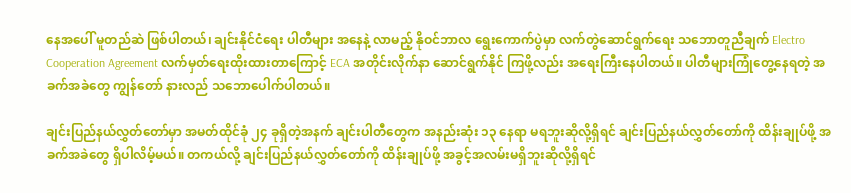နေအပေါ် မူတည်ဆဲ ဖြစ်ပါတယ်၊ ချင်းနိုင်ငံရေး ပါတီများ အနေနဲ့ လာမည့် နိုဝင်ဘာလ ရွေးကောက်ပွဲမှာ လက်တွဲဆောင်ရွက်ရေး သဘောတူညီချက် Electro Cooperation Agreement လက်မှတ်ရေးထိုးထားတာကြောင့် ECA အတိုင်းလိုက်နာ ဆောင်ရွက်နိုင် ကြဖို့လည်း အရေးကြီးနေပါတယ်။ ပါတီများကြုံတွေ့နေရတဲ့ အခက်အခဲတွေ ကျွန်တော် နားလည် သဘောပေါက်ပါတယ်။

ချင်းပြည်နယ်လွှတ်တော်မှာ အမတ်ထိုင်ခုံ ၂၄ ခုရှိတဲ့အနက် ချင်းပါတီတွေက အနည်းဆုံး ၁၃ နေရာ မရဘူးဆိုလို့ရှိရင် ချင်းပြည်နယ်လွှတ်တော်ကို ထိန်းချုပ်ဖို့ အခက်အခဲတွေ ရှိပါလိမ့်မယ်။ တကယ်လို့ ချင်းပြည်နယ်လွှတ်တော်ကို ထိန်းချုပ်ဖို့ အခွင့်အလမ်းမရှိဘူးဆိုလို့ရှိရင်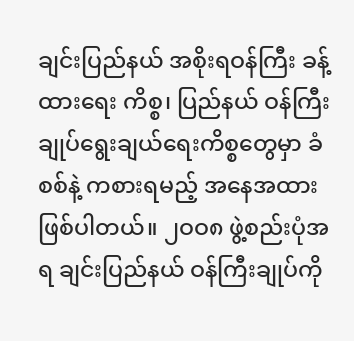ချင်းပြည်နယ် အစိုးရဝန်ကြီး ခန့်ထားရေး ကိစ္စ၊ ပြည်နယ် ဝန်ကြီးချုပ်ရွေးချယ်ရေးကိစ္စတွေမှာ ခံစစ်နဲ့ ကစားရမည့် အနေအထား ဖြစ်ပါတယ်။ ၂ဝဝ၈ ဖွဲ့စည်းပုံအရ ချင်းပြည်နယ် ဝန်ကြီးချုပ်ကို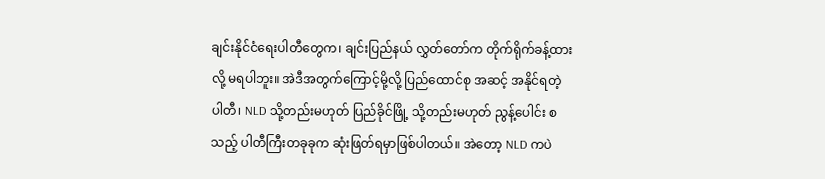ချင်းနိုင်ငံရေးပါတီတွေက၊ ချင်းပြည်နယ် လွှတ်တော်က တိုက်ရိုက်ခန့်ထားလို့ မရပါဘူး။ အဲဒီအတွက်ကြောင့်မို့လို့ ပြည်ထောင်စု အဆင့် အနိုင်ရတဲ့ ပါတီ၊ NLD သို့တည်းမဟုတ် ပြည်ခိုင်ဖြို့ သို့တည်းမဟုတ် ညွန့်ပေါင်း စသည့် ပါတီကြီးတခုခုက ဆုံးဖြတ်ရမှာဖြစ်ပါတယ်။ အဲတော့ NLD ကပဲ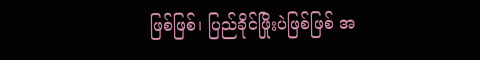ဖြစ်ဖြစ်၊ ပြည်ခိုင်ဖြိုးပဲဖြစ်ဖြစ် အ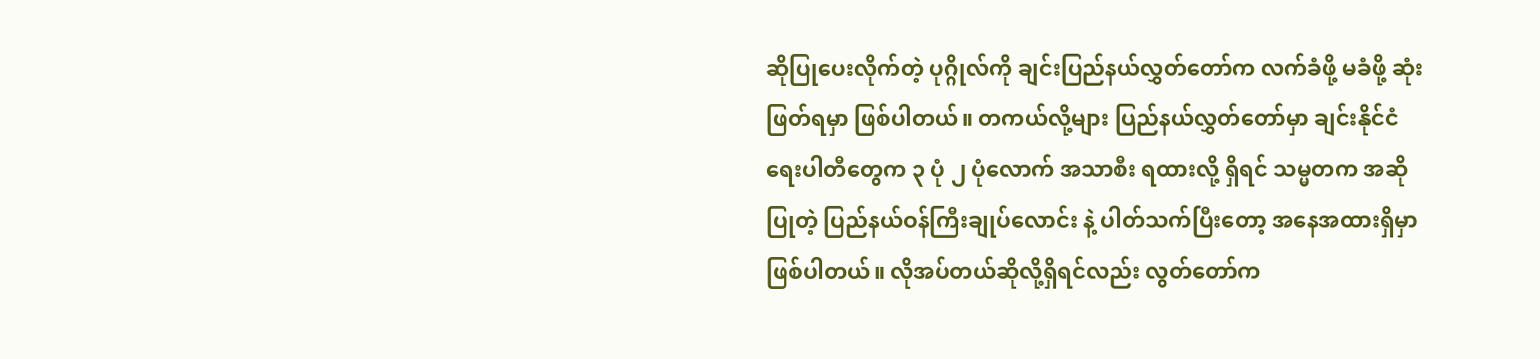ဆိုပြုပေးလိုက်တဲ့ ပုဂ္ဂိုလ်ကို ချင်းပြည်နယ်လွှတ်တော်က လက်ခံဖို့ မခံဖို့ ဆုံးဖြတ်ရမှာ ဖြစ်ပါတယ်။ တကယ်လို့များ ပြည်နယ်လွှတ်တော်မှာ ချင်းနိုင်ငံရေးပါတီတွေက ၃ ပုံ ၂ ပုံလောက် အသာစီး ရထားလို့ ရှိရင် သမ္မတက အဆိုပြုတဲ့ ပြည်နယ်ဝန်ကြီးချုပ်လောင်း နဲ့ ပါတ်သက်ပြီးတော့ အနေအထားရှိမှာ ဖြစ်ပါတယ်။ လိုအပ်တယ်ဆိုလို့ရှိရင်လည်း လွတ်တော်က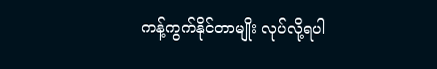ကန့်ကွက်နိုင်တာမျိုး လုပ်လို့ရပါ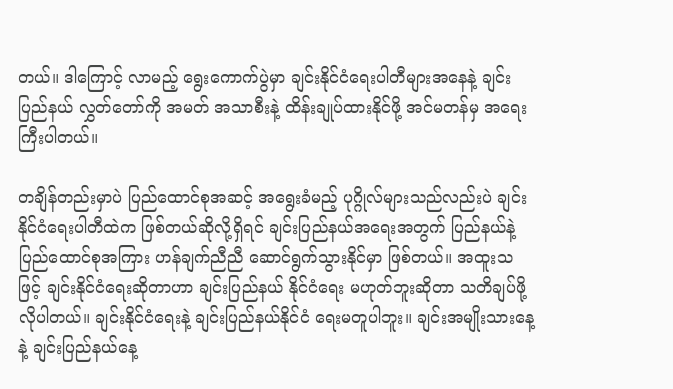တယ်။ ဒါကြောင့် လာမည့် ရွေးကောက်ပွဲမှာ ချင်းနိုင်ငံရေးပါတီများအနေနဲ့ ချင်းပြည်နယ် လွှတ်တော်ကို အမတ် အသာစီးနဲ့ ထိန်းချုပ်ထားနိုင်ဖို့ အင်မတန်မှ အရေးကြီးပါတယ်။

တချိန်တည်းမှာပဲ ပြည်ထောင်စုအဆင့် အရွေးခံမည့် ပုဂ္ဂိုလ်များသည်လည်းပဲ ချင်းနိုင်ငံရေးပါတီထဲက ဖြစ်တယ်ဆိုလို့ရှိရင် ချင်းပြည်နယ်အရေးအတွက် ပြည်နယ်နဲ့ ပြည်ထောင်စုအကြား ဟန်ချက်ညီညီ ဆောင်ရွက်သွားနိုင်မှာ ဖြစ်တယ်။ အထူးသဖြင့် ချင်းနိုင်ငံရေးဆိုတာဟာ ချင်းပြည်နယ် နိုင်ငံရေး မဟုတ်ဘူးဆိုတာ သတိချပ်ဖို့ လိုပါတယ်။ ချင်းနိုင်ငံရေးနဲ့ ချင်းပြည်နယ်နိုင်ငံ ရေးမတူပါဘူး။ ချင်းအမျိုးသားနေ့နဲ့ ချင်းပြည်နယ်နေ့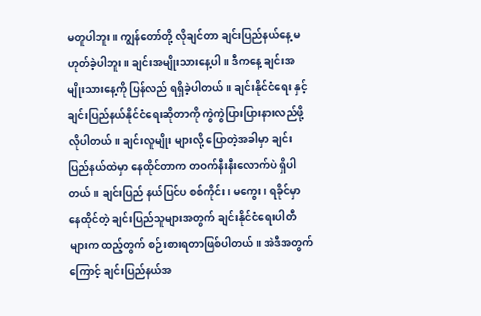မတူပါဘူး။ ကျွန်တော်တို့ လိုချင်တာ ချင်းပြည်နယ်နေ့ မဟုတ်ခဲ့ပါဘူး။ ချင်းအမျိုးသားနေ့ပါ။ ဒီကနေ့ ချင်းအမျိုးသားနေ့ကို ပြန်လည် ရရှိခဲ့ပါတယ်။ ချင်းနိုင်ငံရေး နှင့် ချင်းပြည်နယ်နိုင်ငံရေးဆိုတာကို ကွဲကွဲပြားပြားနားလည်ဖို့ လိုပါတယ်။ ချင်းလူမျိုး များလို့ ပြောတဲ့အခါမှာ ချင်းပြည်နယ်ထဲမှာ နေထိုင်တာက တဝက်နီးနီးလောက်ပဲ ရှိပါတယ်။ ချင်းပြည် နယ်ပြင်ပ စစ်ကိုင်း၊ မကွေး၊ ရခိုင်မှာ နေထိုင်တဲ့ ချင်းပြည်သူများအတွက် ချင်းနိုင်ငံရေးပါတီများက ထည့်တွက် စဉ်းစားရတာဖြစ်ပါတယ်။ အဲဒီအတွက်ကြောင့် ချင်းပြည်နယ်အ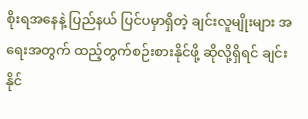စိုးရအနေနဲ့ ပြည်နယ် ပြင်ပမှာရှိတဲ့ ချင်းလူမျိုးများ အရေးအတွက် ထည့်တွက်စဉ်းစားနိုင်ဖို့ ဆိုလို့ရှိရင် ချင်းနိုင်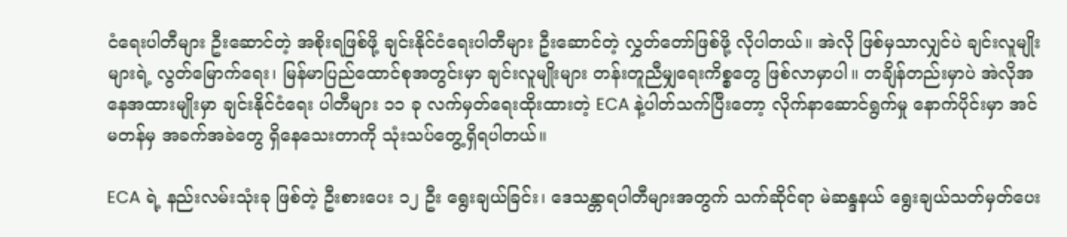ငံရေးပါတီများ ဦးဆောင်တဲ့ အစိုးရဖြစ်ဖို့ ချင်းနိုင်ငံရေးပါတီများ ဦးဆောင်တဲ့ လွှတ်တော်ဖြစ်ဖို့ လိုပါတယ်။ အဲလို ဖြစ်မှသာလျှင်ပဲ ချင်းလူမျိုးများရဲ့ လွတ်မြောက်ရေး၊ မြန်မာပြည်ထောင်စုအတွင်းမှာ ချင်းလူမျိုးများ တန်းတူညီမျှရေးကိစ္စတွေ ဖြစ်လာမှာပါ။ တချိန်တည်းမှာပဲ အဲလိုအနေအထားမျိုးမှာ ချင်းနိုင်ငံရေး ပါတီများ ၁၁ ခု လက်မှတ်ရေးထိုးထားတဲ့ ECA နဲ့ပါတ်သက်ပြီးတော့ လိုက်နာဆောင်ရွက်မှု နောက်ပိုင်းမှာ အင်မတန်မှ အခက်အခဲတွေ ရှိနေသေးတာကို သုံးသပ်တွေ့ရှိရပါတယ်။

ECA ရဲ့ နည်းလမ်းသုံးခု ဖြစ်တဲ့ ဦးစားပေး ၁၂ ဦး ရွေးချယ်ခြင်း၊ ဒေသန္တာရပါတီများအတွက် သက်ဆိုင်ရာ မဲဆန္ဒနယ် ရွေးချယ်သတ်မှတ်ပေး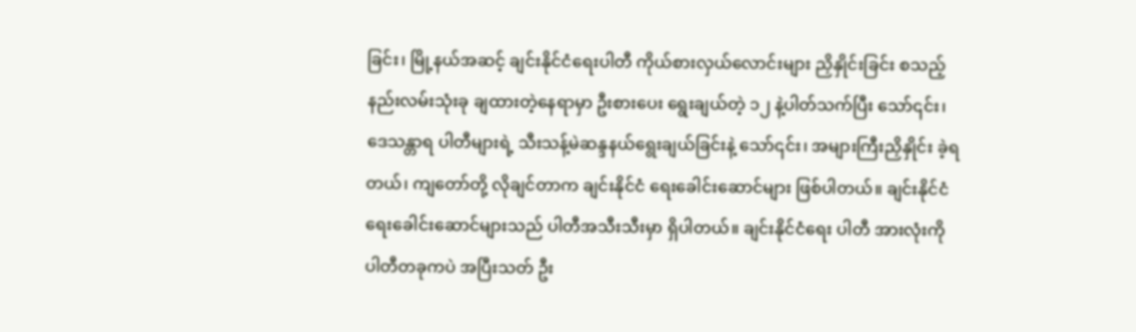ခြင်း၊ မြို့နယ်အဆင့် ချင်းနိုင်ငံရေးပါတီ ကိုယ်စားလှယ်လောင်းများ ညှိနှိုင်းခြင်း စသည့် နည်းလမ်းသုံးခု ချထားတဲ့နေရာမှာ ဦးစားပေး ရွေးချယ်တဲ့ ၁၂ နဲ့ပါတ်သက်ပြီး သော်၎င်း၊ ဒေသန္တာရ ပါတီများရဲ့ သီးသန့်မဲဆန္ဒနယ်ရွေးချယ်ခြင်းနဲ့ သော်၎င်း၊ အများကြီးညှိနှိုင်း ခဲ့ရတယ်၊ ကျတော်တို့ လိုချင်တာက ချင်းနိုင်ငံ ရေးခေါင်းဆောင်များ ဖြစ်ပါတယ်။ ချင်းနိုင်ငံရေးခေါင်းဆောင်များသည် ပါတီအသီးသီးမှာ ရှိပါတယ်။ ချင်းနိုင်ငံရေး ပါတီ အားလုံးကို ပါတီတခုကပဲ အပြီးသတ် ဦး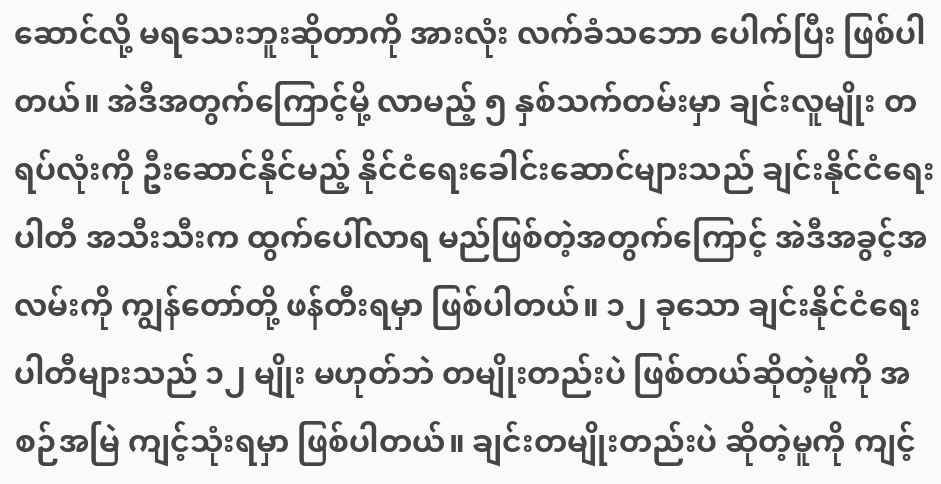ဆောင်လို့ မရသေးဘူးဆိုတာကို အားလုံး လက်ခံသဘော ပေါက်ပြီး ဖြစ်ပါတယ်။ အဲဒီအတွက်ကြောင့်မို့ လာမည့် ၅ နှစ်သက်တမ်းမှာ ချင်းလူမျိုး တရပ်လုံးကို ဦးဆောင်နိုင်မည့် နိုင်ငံရေးခေါင်းဆောင်များသည် ချင်းနိုင်ငံရေးပါတီ အသီးသီးက ထွက်ပေါ်လာရ မည်ဖြစ်တဲ့အတွက်ကြောင့် အဲဒီအခွင့်အလမ်းကို ကျွန်တော်တို့ ဖန်တီးရမှာ ဖြစ်ပါတယ်။ ၁၂ ခုသော ချင်းနိုင်ငံရေး ပါတီများသည် ၁၂ မျိုး မဟုတ်ဘဲ တမျိုးတည်းပဲ ဖြစ်တယ်ဆိုတဲ့မူကို အစဉ်အမြဲ ကျင့်သုံးရမှာ ဖြစ်ပါတယ်။ ချင်းတမျိုးတည်းပဲ ဆိုတဲ့မူကို ကျင့်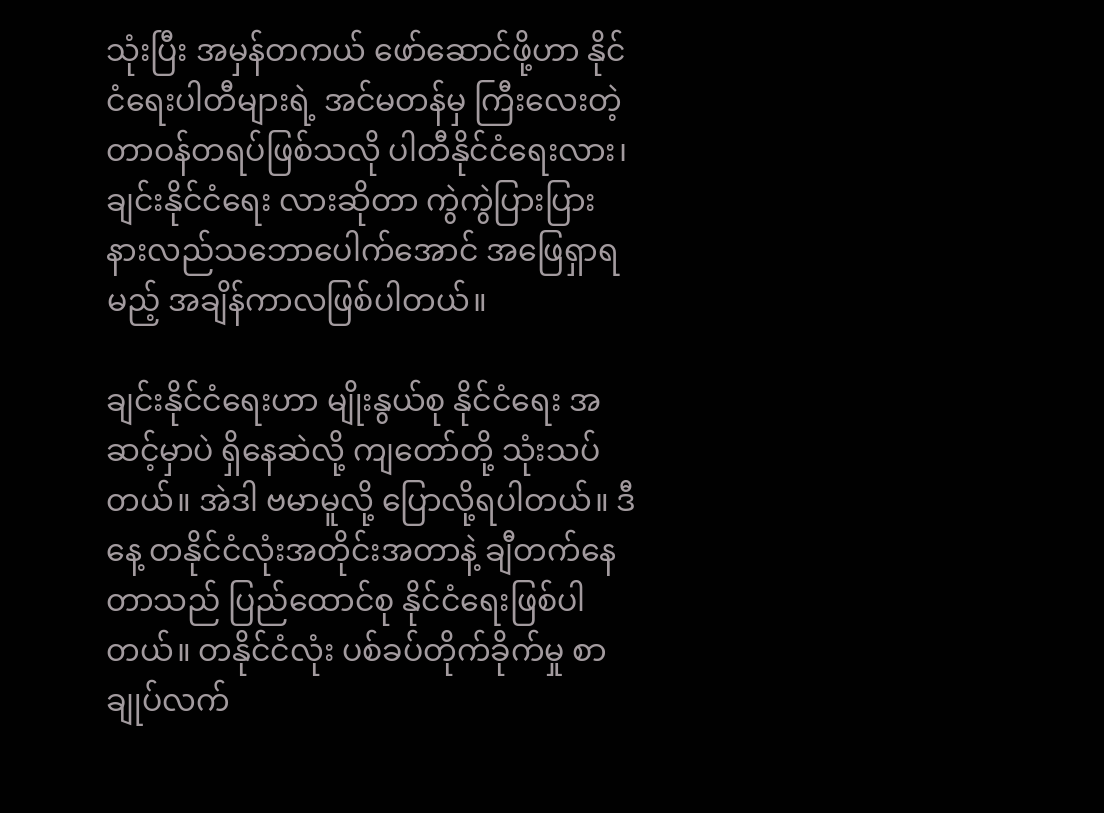သုံးပြီး အမှန်တကယ် ဖော်ဆောင်ဖို့ဟာ နိုင်ငံရေးပါတီများရဲ့ အင်မတန်မှ ကြီးလေးတဲ့ တာဝန်တရပ်ဖြစ်သလို ပါတီနိုင်ငံရေးလား၊ ချင်းနိုင်ငံရေး လားဆိုတာ ကွဲကွဲပြားပြား နားလည်သဘောပေါက်အောင် အဖြေရှာရမည့် အချိန်ကာလဖြစ်ပါတယ်။

ချင်းနိုင်ငံရေးဟာ မျိုးနွယ်စု နိုင်ငံရေး အဆင့်မှာပဲ ရှိနေဆဲလို့ ကျတော်တို့ သုံးသပ်တယ်။ အဲဒါ ဗမာမူလို့ ပြောလို့ရပါတယ်။ ဒီနေ့ တနိုင်ငံလုံးအတိုင်းအတာနဲ့ ချီတက်နေတာသည် ပြည်ထောင်စု နိုင်ငံရေးဖြစ်ပါတယ်။ တနိုင်ငံလုံး ပစ်ခပ်တိုက်ခိုက်မှု စာချုပ်လက်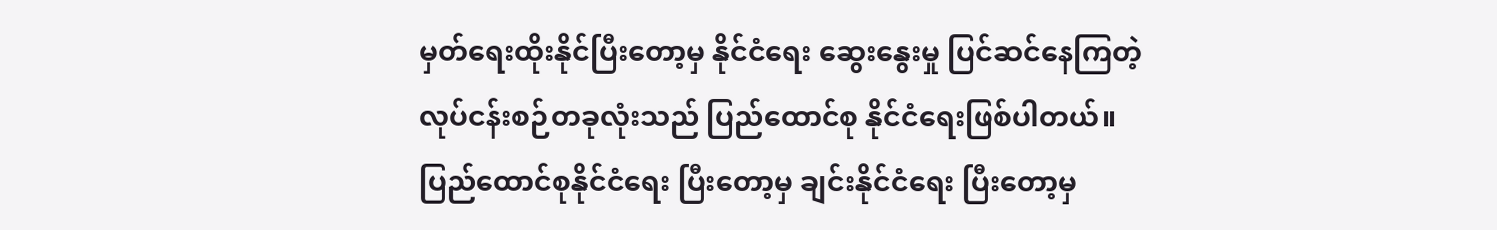မှတ်ရေးထိုးနိုင်ပြီးတော့မှ နိုင်ငံရေး ဆွေးနွေးမှု ပြင်ဆင်နေကြတဲ့ လုပ်ငန်းစဉ်တခုလုံးသည် ပြည်ထောင်စု နိုင်ငံရေးဖြစ်ပါတယ်။ ပြည်ထောင်စုနိုင်ငံရေး ပြီးတော့မှ ချင်းနိုင်ငံရေး ပြီးတော့မှ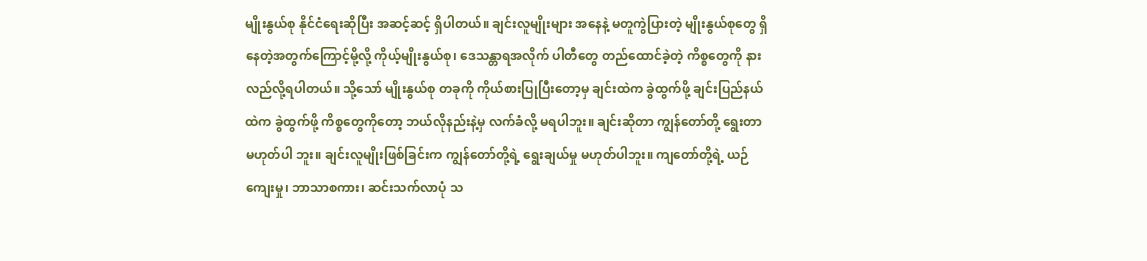မျိုးနွယ်စု နိုင်ငံရေးဆိုပြီး အဆင့်ဆင့် ရှိပါတယ်။ ချင်းလူမျိုးများ အနေနဲ့ မတူကွဲပြားတဲ့ မျိုးနွယ်စုတွေ ရှိနေတဲ့အတွက်ကြောင့်မို့လို့ ကိုယ့်မျိုးနွယ်စု၊ ဒေသန္တာရအလိုက် ပါတီတွေ တည်ထောင်ခဲ့တဲ့ ကိစ္စတွေကို နားလည်လို့ရပါတယ်။ သို့သော် မျိုးနွယ်စု တခုကို ကိုယ်စားပြုပြီးတော့မှ ချင်းထဲက ခွဲထွက်ဖို့ ချင်းပြည်နယ်ထဲက ခွဲထွက်ဖို့ ကိစ္စတွေကိုတော့ ဘယ်လိုနည်းနဲ့မှ လက်ခံလို့ မရပါဘူး။ ချင်းဆိုတာ ကျွန်တော်တို့ ရွေးတာ မဟုတ်ပါ ဘူး။ ချင်းလူမျိုးဖြစ်ခြင်းက ကျွန်တော်တို့ရဲ့ ရွေးချယ်မှု မဟုတ်ပါဘူး။ ကျတော်တို့ရဲ့ ယဉ်ကျေးမှု၊ ဘာသာစကား၊ ဆင်းသက်လာပုံ သ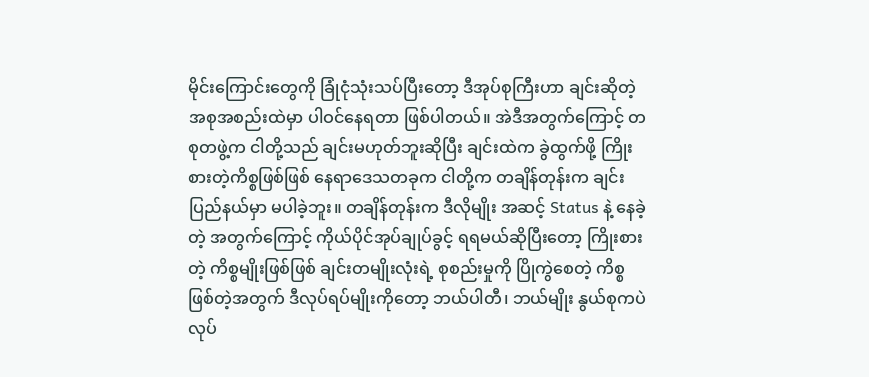မိုင်းကြောင်းတွေကို ခြုံငုံသုံးသပ်ပြီးတော့ ဒီအုပ်စုကြီးဟာ ချင်းဆိုတဲ့ အစုအစည်းထဲမှာ ပါဝင်နေရတာ ဖြစ်ပါတယ်။ အဲဒီအတွက်ကြောင့် တစုတဖွဲ့က ငါတို့သည် ချင်းမဟုတ်ဘူးဆိုပြီး ချင်းထဲက ခွဲထွက်ဖို့ ကြိုးစားတဲ့ကိစ္စဖြစ်ဖြစ် နေရာဒေသတခုက ငါတို့က တချိန်တုန်းက ချင်းပြည်နယ်မှာ မပါခဲ့ဘူး။ တချိန်တုန်းက ဒီလိုမျိုး အဆင့် Status နဲ့ နေခဲ့တဲ့ အတွက်ကြောင့် ကိုယ်ပိုင်အုပ်ချုပ်ခွင့် ရရမယ်ဆိုပြီးတော့ ကြိုးစားတဲ့ ကိစ္စမျိုးဖြစ်ဖြစ် ချင်းတမျိုးလုံးရဲ့ စုစည်းမှုကို ပြိုကွဲစေတဲ့ ကိစ္စဖြစ်တဲ့အတွက် ဒီလုပ်ရပ်မျိုးကိုတော့ ဘယ်ပါတီ၊ ဘယ်မျိုး နွယ်စုကပဲ လုပ်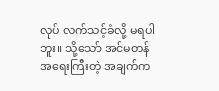လုပ် လက်သင့်ခံလို့ မရပါဘူး။ သို့သော် အင်မတန်အရေးကြီးတဲ့ အချက်က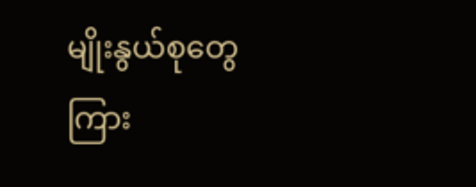မျိုးနွယ်စုတွေ ကြား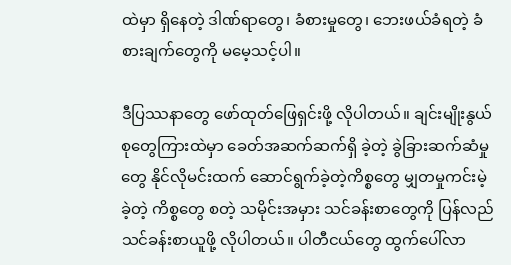ထဲမှာ ရှိနေတဲ့ ဒါဏ်ရာတွေ၊ ခံစားမှုတွေ၊ ဘေးဖယ်ခံရတဲ့ ခံစားချက်တွေကို မမေ့သင့်ပါ။

ဒီပြဿနာတွေ ဖော်ထုတ်ဖြေရှင်းဖို့ လိုပါတယ်။ ချင်းမျိုးနွယ်စုတွေကြားထဲမှာ ခေတ်အဆက်ဆက်ရှိ ခဲ့တဲ့ ခွဲခြားဆက်ဆံမှုတွေ နိုင်လိုမင်းထက် ဆောင်ရွက်ခဲ့တဲ့ကိစ္စတွေ မျှတမှုကင်းမဲ့ခဲ့တဲ့ ကိစ္စတွေ စတဲ့ သမိုင်းအမှား သင်ခန်းစာတွေကို ပြန်လည်သင်ခန်းစာယူဖို့ လိုပါတယ်။ ပါတီငယ်တွေ ထွက်ပေါ်လာ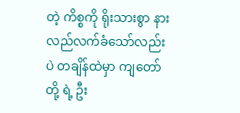တဲ့ ကိစ္စကို ရိုးသားစွာ နားလည်လက်ခံသော်လည်းပဲ တချိန်ထဲမှာ ကျတော်တို့ ရဲ့ ဦး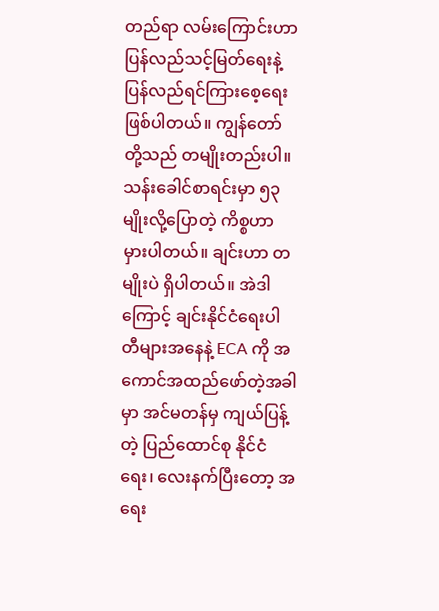တည်ရာ လမ်းကြောင်းဟာ ပြန်လည်သင့်မြတ်ရေးနဲ့ ပြန်လည်ရင်ကြားစေ့ရေး ဖြစ်ပါတယ်။ ကျွန်တော်တို့သည် တမျိုးတည်းပါ။ သန်းခေါင်စာရင်းမှာ ၅၃ မျိုးလို့ပြောတဲ့ ကိစ္စဟာ မှားပါတယ်။ ချင်းဟာ တမျိုးပဲ ရှိပါတယ်။ အဲဒါကြောင့် ချင်းနိုင်ငံရေးပါတီများအနေနဲ့ ECA ကို အကောင်အထည်ဖော်တဲ့အခါမှာ အင်မတန်မှ ကျယ်ပြန့်တဲ့ ပြည်ထောင်စု နိုင်ငံရေး၊ လေးနက်ပြီးတော့ အရေး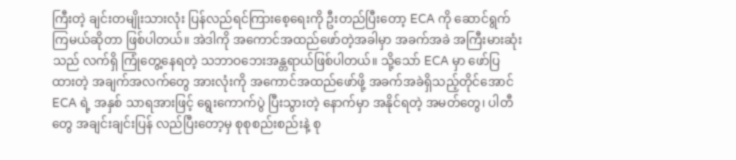ကြီးတဲ့ ချင်းတမျိုးသားလုံး ပြန်လည်ရင်ကြားစေ့ရေးကို ဦးတည်ပြီးတော့ ECA ကို ဆောင်ရွက်ကြမယ်ဆိုတာ ဖြစ်ပါတယ်။ အဲဒါကို အကောင်အထည်ဖော်တဲ့အခါမှာ အခက်အခဲ အကြီးမားဆုံးသည် လက်ရှိ ကြုံတွေ့နေရတဲ့ သဘာဝဘေးအန္တရာယ်ဖြစ်ပါတယ်။ သို့သော် ECA မှာ ဖော်ပြထားတဲ့ အချက်အလက်တွေ အားလုံးကို အကောင်အထည်ဖော်ဖို့ အခက်အခဲရှိသည့်တိုင်အောင် ECA ရဲ့ အနှစ် သာရအားဖြင့် ရွေးကောက်ပွဲ ပြီးသွားတဲ့ နောက်မှာ အနိုင်ရတဲ့ အမတ်တွေ၊ ပါတီတွေ အချင်းချင်းပြန် လည်ပြီးတော့မှ စုစုစည်းစည်းနဲ့ စု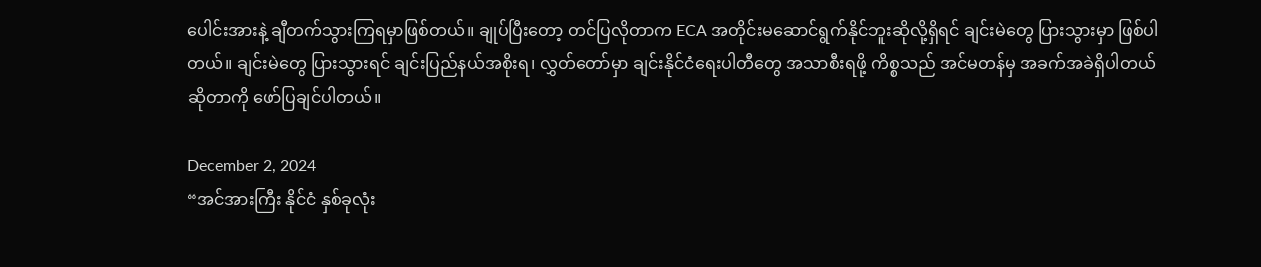ပေါင်းအားနဲ့ ချီတက်သွားကြရမှာဖြစ်တယ်။ ချုပ်ပြီးတော့ တင်ပြလိုတာက ECA အတိုင်းမဆောင်ရွက်နိုင်ဘူးဆိုလို့ရှိရင် ချင်းမဲတွေ ပြားသွားမှာ ဖြစ်ပါတယ်။ ချင်းမဲတွေ ပြားသွားရင် ချင်းပြည်နယ်အစိုးရ၊ လွှတ်တော်မှာ ချင်းနိုင်ငံရေးပါတီတွေ အသာစီးရဖို့ ကိစ္စသည် အင်မတန်မှ အခက်အခဲရှိပါတယ်ဆိုတာကို ဖော်ပြချင်ပါတယ်။

December 2, 2024
“အင်အားကြီး နိုင်ငံ နှစ်ခုလုံး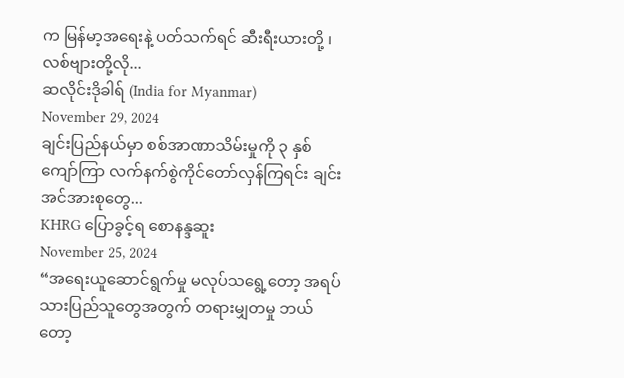က မြန်မာ့အရေးနဲ့ ပတ်သက်ရင် ဆီးရီးယားတို့ ၊ လစ်ဗျားတို့လို...
ဆလိုင်းဒိုခါရ် (India for Myanmar)
November 29, 2024
ချင်းပြည်နယ်မှာ စစ်အာဏာသိမ်းမှုကို ၃ နှစ်ကျော်ကြာ လက်နက်စွဲကိုင်တော်လှန်ကြရင်း ချင်းအင်အားစုတွေ...
KHRG ပြောခွင့်ရ စောနန္ဒဆူး
November 25, 2024
“အရေးယူဆောင်ရွက်မှု မလုပ်သရွေ့တော့ အရပ်သားပြည်သူတွေအတွက် တရားမျှတမှု ဘယ်တော့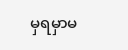မှရမှာမ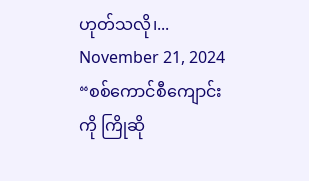ဟုတ်သလို၊...
November 21, 2024
“စစ်ကောင်စီကျောင်းကို ကြိုဆို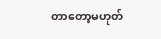တာတော့မဟုတ်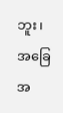ဘူး၊ အခြေအ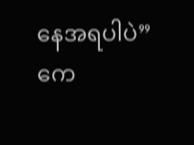နေအရပါပဲ” ကေ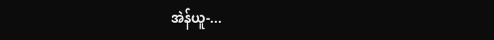အဲန်ယူ-...